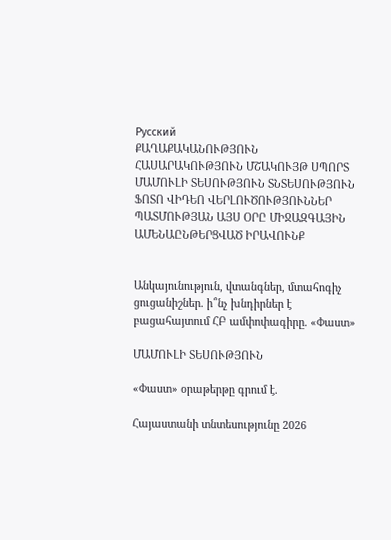Русский
ՔԱՂԱՔԱԿԱՆՈՒԹՅՈՒՆ ՀԱՍԱՐԱԿՈՒԹՅՈՒՆ ՄՇԱԿՈՒՅԹ ՍՊՈՐՏ ՄԱՄՈՒԼԻ ՏԵՍՈՒԹՅՈՒՆ ՏՆՏԵՍՈՒԹՅՈՒՆ ՖՈՏՈ ՎԻԴԵՈ ՎԵՐԼՈՒԾՈՒԹՅՈՒՆՆԵՐ ՊԱՏՄՈՒԹՅԱՆ ԱՅՍ ՕՐԸ ՄԻՋԱԶԳԱՅԻՆ ԱՄԵՆԱԸՆԹԵՐՑՎԱԾ ԻՐԱՎՈՒՆՔ


Անկայունություն, վտանգներ, մտահոգիչ ցուցանիշներ. ի՞նչ խնդիրներ է բացահայտում ՀԲ ամփոփագիրը. «Փաստ»

ՄԱՄՈՒԼԻ ՏԵՍՈՒԹՅՈՒՆ

«Փաստ» օրաթերթը գրում է.

Հայաստանի տնտեսությունը 2026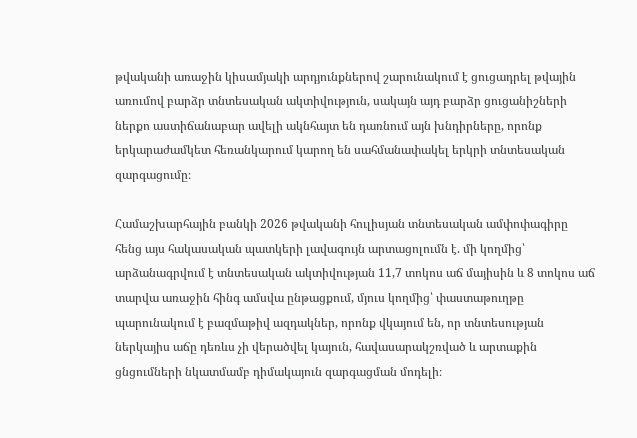թվականի առաջին կիսամյակի արդյունքներով շարունակում է ցուցադրել թվային առումով բարձր տնտեսական ակտիվություն, սակայն այդ բարձր ցուցանիշների ներքո աստիճանաբար ավելի ակնհայտ են դառնում այն խնդիրները, որոնք երկարաժամկետ հեռանկարում կարող են սահմանափակել երկրի տնտեսական զարգացումը։

Համաշխարհային բանկի 2026 թվականի հուլիսյան տնտեսական ամփոփագիրը հենց այս հակասական պատկերի լավագույն արտացոլումն է. մի կողմից՝ արձանագրվում է տնտեսական ակտիվության 11,7 տոկոս աճ մայիսին և 8 տոկոս աճ տարվա առաջին հինգ ամսվա ընթացքում, մյուս կողմից՝ փաստաթուղթը պարունակում է բազմաթիվ ազդակներ, որոնք վկայում են, որ տնտեսության ներկայիս աճը դեռևս չի վերածվել կայուն, հավասարակշռված և արտաքին ցնցումների նկատմամբ դիմակայուն զարգացման մոդելի։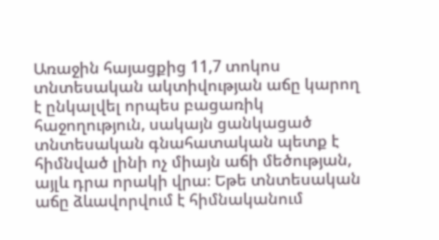Առաջին հայացքից 11,7 տոկոս տնտեսական ակտիվության աճը կարող է ընկալվել որպես բացառիկ հաջողություն, սակայն ցանկացած տնտեսական գնահատական պետք է հիմնված լինի ոչ միայն աճի մեծության, այլև դրա որակի վրա։ Եթե տնտեսական աճը ձևավորվում է հիմնականում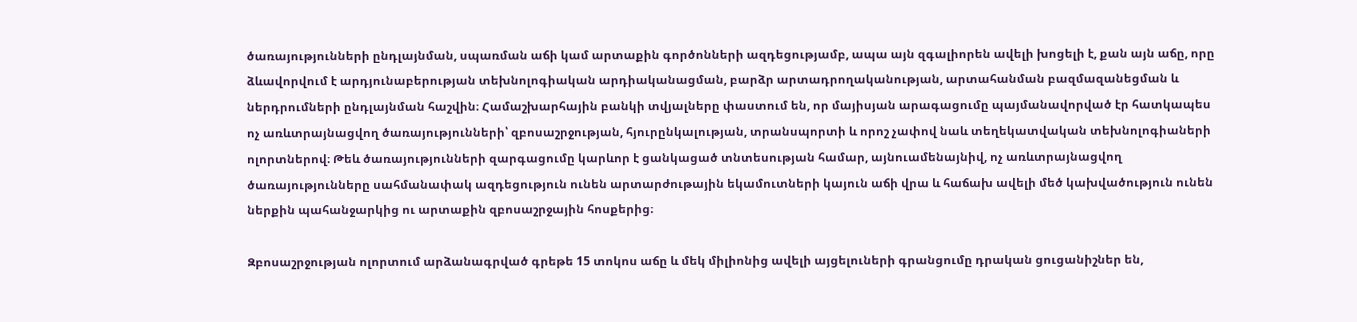ծառայությունների ընդլայնման, սպառման աճի կամ արտաքին գործոնների ազդեցությամբ, ապա այն զգալիորեն ավելի խոցելի է, քան այն աճը, որը ձևավորվում է արդյունաբերության տեխնոլոգիական արդիականացման, բարձր արտադրողականության, արտահանման բազմազանեցման և ներդրումների ընդլայնման հաշվին։ Համաշխարհային բանկի տվյալները փաստում են, որ մայիսյան արագացումը պայմանավորված էր հատկապես ոչ առևտրայնացվող ծառայությունների՝ զբոսաշրջության, հյուրընկալության, տրանսպորտի և որոշ չափով նաև տեղեկատվական տեխնոլոգիաների ոլորտներով։ Թեև ծառայությունների զարգացումը կարևոր է ցանկացած տնտեսության համար, այնուամենայնիվ, ոչ առևտրայնացվող ծառայությունները սահմանափակ ազդեցություն ունեն արտարժութային եկամուտների կայուն աճի վրա և հաճախ ավելի մեծ կախվածություն ունեն ներքին պահանջարկից ու արտաքին զբոսաշրջային հոսքերից։

Զբոսաշրջության ոլորտում արձանագրված գրեթե 15 տոկոս աճը և մեկ միլիոնից ավելի այցելուների գրանցումը դրական ցուցանիշներ են,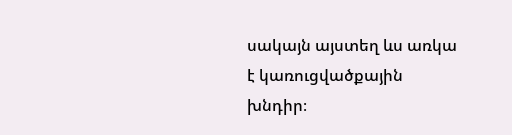սակայն այստեղ ևս առկա է կառուցվածքային խնդիր։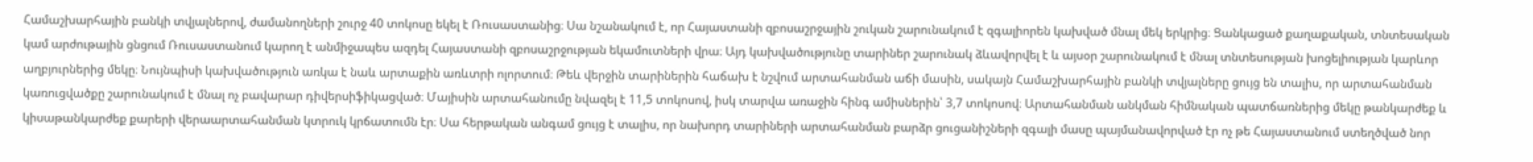Համաշխարհային բանկի տվյալներով, ժամանողների շուրջ 40 տոկոսը եկել է Ռուսաստանից։ Սա նշանակում է, որ Հայաստանի զբոսաշրջային շուկան շարունակում է զգալիորեն կախված մնալ մեկ երկրից։ Ցանկացած քաղաքական, տնտեսական կամ արժութային ցնցում Ռուսաստանում կարող է անմիջապես ազդել Հայաստանի զբոսաշրջության եկամուտների վրա։ Այդ կախվածությունը տարիներ շարունակ ձևավորվել է և այսօր շարունակում է մնալ տնտեսության խոցելիության կարևոր աղբյուրներից մեկը։ Նույնպիսի կախվածություն առկա է նաև արտաքին առևտրի ոլորտում։ Թեև վերջին տարիներին հաճախ է նշվում արտահանման աճի մասին, սակայն Համաշխարհային բանկի տվյալները ցույց են տալիս, որ արտահանման կառուցվածքը շարունակում է մնալ ոչ բավարար դիվերսիֆիկացված։ Մայիսին արտահանումը նվազել է 11,5 տոկոսով, իսկ տարվա առաջին հինգ ամիսներին՝ 3,7 տոկոսով։ Արտահանման անկման հիմնական պատճառներից մեկը թանկարժեք և կիսաթանկարժեք քարերի վերաարտահանման կտրուկ կրճատումն էր։ Սա հերթական անգամ ցույց է տալիս, որ նախորդ տարիների արտահանման բարձր ցուցանիշների զգալի մասը պայմանավորված էր ոչ թե Հայաստանում ստեղծված նոր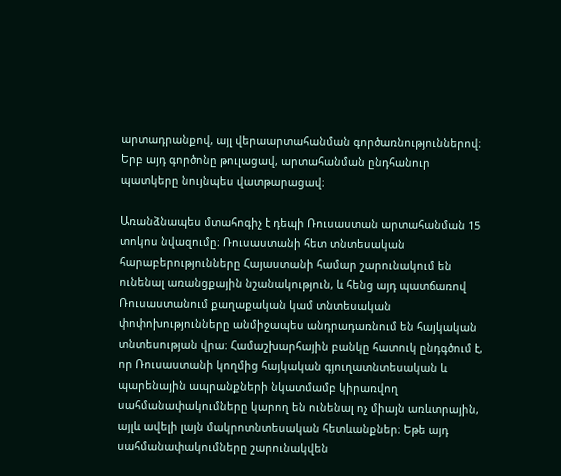արտադրանքով, այլ վերաարտահանման գործառնություններով։ Երբ այդ գործոնը թուլացավ, արտահանման ընդհանուր պատկերը նույնպես վատթարացավ։

Առանձնապես մտահոգիչ է դեպի Ռուսաստան արտահանման 15 տոկոս նվազումը։ Ռուսաստանի հետ տնտեսական հարաբերությունները Հայաստանի համար շարունակում են ունենալ առանցքային նշանակություն, և հենց այդ պատճառով Ռուսաստանում քաղաքական կամ տնտեսական փոփոխությունները անմիջապես անդրադառնում են հայկական տնտեսության վրա։ Համաշխարհային բանկը հատուկ ընդգծում է, որ Ռուսաստանի կողմից հայկական գյուղատնտեսական և պարենային ապրանքների նկատմամբ կիրառվող սահմանափակումները կարող են ունենալ ոչ միայն առևտրային, այլև ավելի լայն մակրոտնտեսական հետևանքներ։ Եթե այդ սահմանափակումները շարունակվեն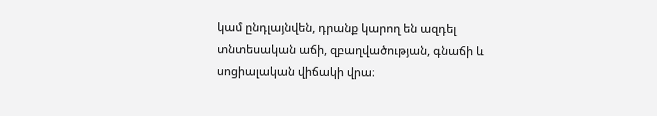կամ ընդլայնվեն, դրանք կարող են ազդել տնտեսական աճի, զբաղվածության, գնաճի և սոցիալական վիճակի վրա։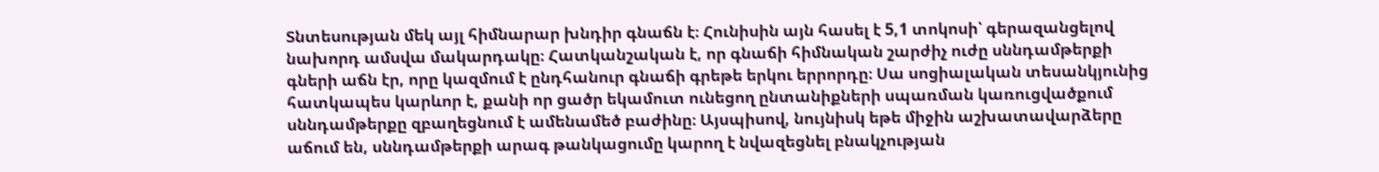Տնտեսության մեկ այլ հիմնարար խնդիր գնաճն է։ Հունիսին այն հասել է 5,1 տոկոսի՝ գերազանցելով նախորդ ամսվա մակարդակը։ Հատկանշական է, որ գնաճի հիմնական շարժիչ ուժը սննդամթերքի գների աճն էր, որը կազմում է ընդհանուր գնաճի գրեթե երկու երրորդը։ Սա սոցիալական տեսանկյունից հատկապես կարևոր է, քանի որ ցածր եկամուտ ունեցող ընտանիքների սպառման կառուցվածքում սննդամթերքը զբաղեցնում է ամենամեծ բաժինը։ Այսպիսով, նույնիսկ եթե միջին աշխատավարձերը աճում են, սննդամթերքի արագ թանկացումը կարող է նվազեցնել բնակչության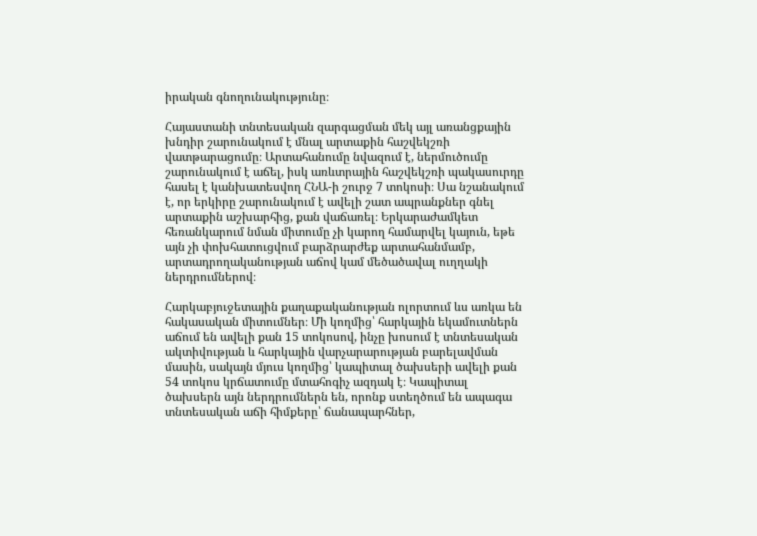իրական գնողունակությունը։

Հայաստանի տնտեսական զարգացման մեկ այլ առանցքային խնդիր շարունակում է մնալ արտաքին հաշվեկշռի վատթարացումը։ Արտահանումը նվազում է, ներմուծումը շարունակում է աճել, իսկ առևտրային հաշվեկշռի պակասուրդը հասել է կանխատեսվող ՀՆԱ-ի շուրջ 7 տոկոսի։ Սա նշանակում է, որ երկիրը շարունակում է ավելի շատ ապրանքներ գնել արտաքին աշխարհից, քան վաճառել։ Երկարաժամկետ հեռանկարում նման միտումը չի կարող համարվել կայուն, եթե այն չի փոխհատուցվում բարձրարժեք արտահանմամբ, արտադրողականության աճով կամ մեծածավալ ուղղակի ներդրումներով։

Հարկաբյուջետային քաղաքականության ոլորտում ևս առկա են հակասական միտումներ։ Մի կողմից՝ հարկային եկամուտներն աճում են ավելի քան 15 տոկոսով, ինչը խոսում է տնտեսական ակտիվության և հարկային վարչարարության բարելավման մասին, սակայն մյուս կողմից՝ կապիտալ ծախսերի ավելի քան 54 տոկոս կրճատումը մտահոգիչ ազդակ է։ Կապիտալ ծախսերն այն ներդրումներն են, որոնք ստեղծում են ապագա տնտեսական աճի հիմքերը՝ ճանապարհներ,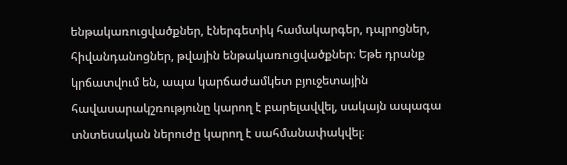ենթակառուցվածքներ, էներգետիկ համակարգեր, դպրոցներ, հիվանդանոցներ, թվային ենթակառուցվածքներ։ Եթե դրանք կրճատվում են, ապա կարճաժամկետ բյուջետային հավասարակշռությունը կարող է բարելավվել, սակայն ապագա տնտեսական ներուժը կարող է սահմանափակվել։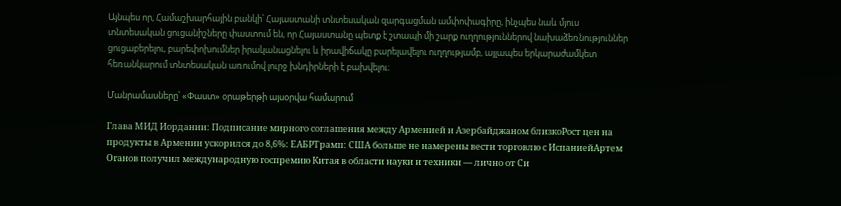Այնպես որ, Համաշխարհային բանկի՝ Հայաստանի տնտեսական զարգացման ամփոփագիրը, ինչպես նաև մյուս տնտեսական ցուցանիշները փաստում են, որ Հայաստանը պետք է շտապի մի շարք ուղղություններով նախաձեռնություններ ցուցաբերելու, բարեփոխումներ իրականացնելու և իրավիճակը բարելավելու ուղղությամբ, այլապես երկարաժամկետ հեռանկարում տնտեսական առումով լուրջ խնդիրների է բախվելու։

Մանրամասները՝ «Փաստ» օրաթերթի այսօրվա համարում

Глава МИД Иордании: Подписание мирного соглашения между Арменией и Азербайджаном близкоРост цен на продукты в Армении ускорился до 8,6%: ЕАБРТрамп: США больше не намерены вести торговлю с ИспаниейАртем Оганов получил международную госпремию Китая в области науки и техники — лично от Си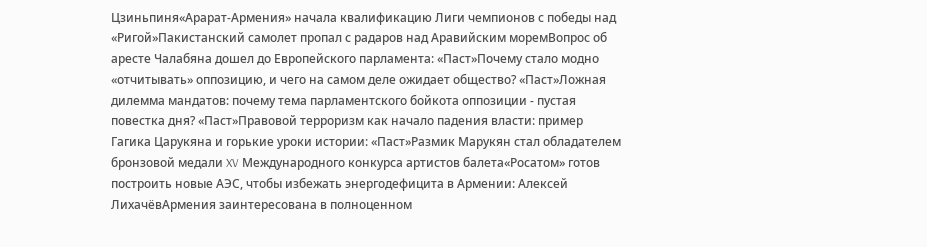Цзиньпиня«Арарат‑Армения» начала квалификацию Лиги чемпионов с победы над «Ригой»Пакистанский самолет пропал с радаров над Аравийским моремВопрос об аресте Чалабяна дошел до Европейского парламента: «Паст»Почему стало модно «отчитывать» оппозицию, и чего на самом деле ожидает общество? «Паст»Ложная дилемма мандатов: почему тема парламентского бойкота оппозиции - пустая повестка дня? «Паст»Правовой терроризм как начало падения власти: пример Гагика Царукяна и горькие уроки истории: «Паст»Размик Марукян стал обладателем бронзовой медали XV Международного конкурса артистов балета«Росатом» готов построить новые АЭС, чтобы избежать энергодефицита в Армении: Алексей ЛихачёвАрмения заинтересована в полноценном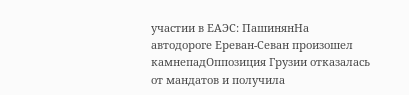участии в ЕАЭС: ПашинянНа автодороге Ереван-Севан произошел камнепадОппозиция Грузии отказалась от мандатов и получила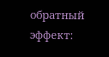обратный эффект: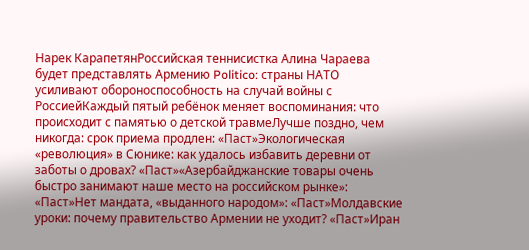Нарек КарапетянРоссийская теннисистка Алина Чараева будет представлять Армению Politico: страны НАТО усиливают обороноспособность на случай войны с РоссиейКаждый пятый ребёнок меняет воспоминания: что происходит с памятью о детской травмеЛучше поздно, чем никогда: срок приема продлен: «Паст»Экологическая «революция» в Сюнике: как удалось избавить деревни от заботы о дровах? «Паст»«Азербайджанские товары очень быстро занимают наше место на российском рынке»: «Паст»Нет мандата, «выданного народом»: «Паст»Молдавские уроки: почему правительство Армении не уходит? «Паст»Иран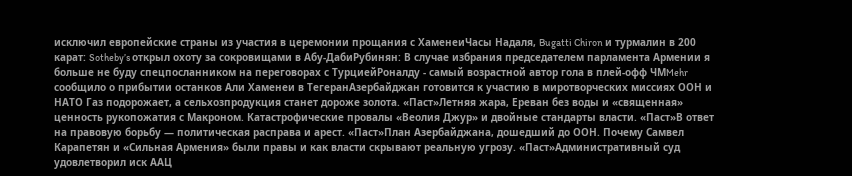исключил европейские страны из участия в церемонии прощания с ХаменеиЧасы Надаля, Bugatti Chiron и турмалин в 200 карат: Sotheby’s открыл охоту за сокровищами в Абу-ДабиРубинян: В случае избрания председателем парламента Армении я больше не буду спецпосланником на переговорах с ТурциейРоналду - самый возрастной автор гола в плей-офф ЧМMehr сообщило о прибытии останков Али Хаменеи в ТегеранАзербайджан готовится к участию в миротворческих миссиях ООН и НАТО Газ подорожает, а сельхозпродукция станет дороже золота. «Паст»Летняя жара, Ереван без воды и «священная» ценность рукопожатия с Макроном. Катастрофические провалы «Веолия Джур» и двойные стандарты власти. «Паст»В ответ на правовую борьбу — политическая расправа и арест. «Паст»План Азербайджана, дошедший до ООН. Почему Самвел Карапетян и «Сильная Армения» были правы и как власти скрывают реальную угрозу. «Паст»Административный суд удовлетворил иск ААЦ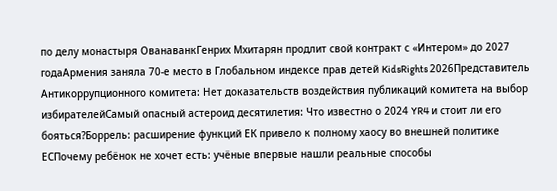по делу монастыря ОванаванкГенрих Мхитарян продлит свой контракт с «Интером» до 2027 годаАрмения заняла 70-е место в Глобальном индексе прав детей KidsRights 2026Представитель Антикоррупционного комитета: Нет доказательств воздействия публикаций комитета на выбор избирателейСамый опасный астероид десятилетия: Что известно о 2024 YR4 и стоит ли его бояться?Боррель: расширение функций ЕК привело к полному хаосу во внешней политике ЕСПочему ребёнок не хочет есть: учёные впервые нашли реальные способы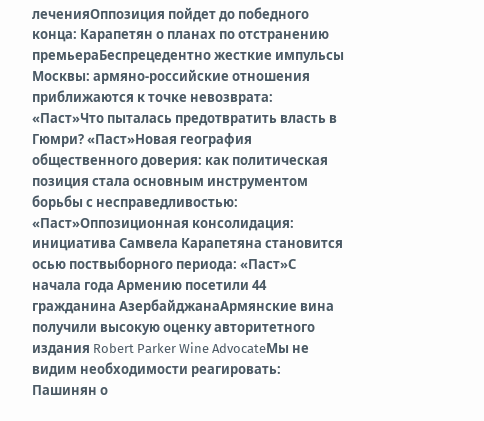леченияОппозиция пойдет до победного конца: Карапетян о планах по отстранению премьераБеспрецедентно жесткие импульсы Москвы: армяно-российские отношения приближаются к точке невозврата: «Паст»Что пыталась предотвратить власть в Гюмри? «Паст»Новая география общественного доверия: как политическая позиция стала основным инструментом борьбы с несправедливостью: «Паст»Оппозиционная консолидация: инициатива Самвела Карапетяна становится осью поствыборного периода: «Паст»С начала года Армению посетили 44 гражданина АзербайджанаАрмянские вина получили высокую оценку авторитетного издания Robert Parker Wine AdvocateМы не видим необходимости реагировать: Пашинян о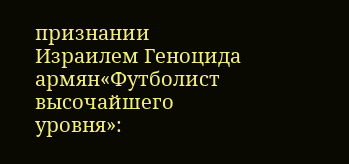признании Израилем Геноцида армян«Футболист высочайшего уровня»: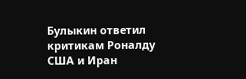Булыкин ответил критикам Роналду США и Иран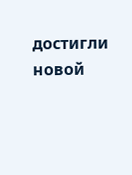достигли новой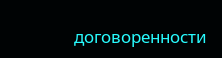договоренности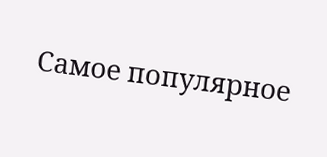Самое популярное